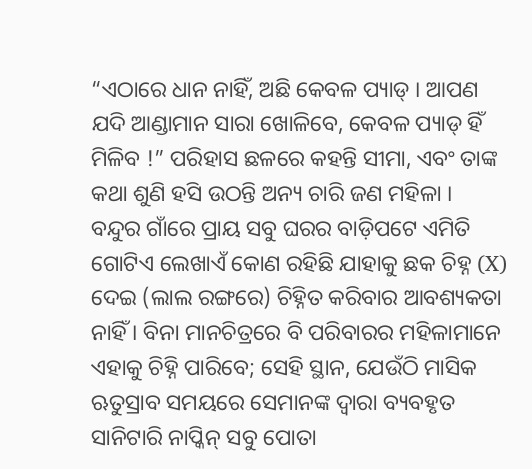“ଏଠାରେ ଧାନ ନାହିଁ, ଅଛି କେବଳ ପ୍ୟାଡ୍ । ଆପଣ ଯଦି ଆଣ୍ଡାମାନ ସାରା ଖୋଳିବେ, କେବଳ ପ୍ୟାଡ୍ ହିଁ ମିଳିବ !” ପରିହାସ ଛଳରେ କହନ୍ତି ସୀମା, ଏବଂ ତାଙ୍କ କଥା ଶୁଣି ହସି ଉଠନ୍ତି ଅନ୍ୟ ଚାରି ଜଣ ମହିଳା ।
ବନ୍ଦୁର ଗାଁରେ ପ୍ରାୟ ସବୁ ଘରର ବାଡ଼ିପଟେ ଏମିତି ଗୋଟିଏ ଲେଖାଏଁ କୋଣ ରହିଛି ଯାହାକୁ ଛକ ଚିହ୍ନ (X) ଦେଇ (ଲାଲ ରଙ୍ଗରେ) ଚିହ୍ନିତ କରିବାର ଆବଶ୍ୟକତା ନାହିଁ । ବିନା ମାନଚିତ୍ରରେ ବି ପରିବାରର ମହିଳାମାନେ ଏହାକୁ ଚିହ୍ନି ପାରିବେ; ସେହି ସ୍ଥାନ, ଯେଉଁଠି ମାସିକ ଋତୁସ୍ରାବ ସମୟରେ ସେମାନଙ୍କ ଦ୍ୱାରା ବ୍ୟବହୃତ ସାନିଟାରି ନାପ୍କିନ୍ ସବୁ ପୋତା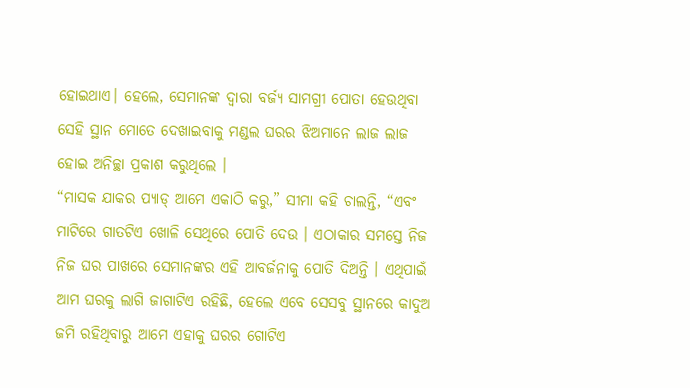ହୋଇଥାଏ। ହେଲେ, ସେମାନଙ୍କ ଦ୍ୱାରା ବର୍ଜ୍ୟ ସାମଗ୍ରୀ ପୋତା ହେଉଥିବା ସେହି ସ୍ଥାନ ମୋତେ ଦେଖାଇବାକୁ ମଣ୍ଡଲ ଘରର ଝିଅମାନେ ଲାଜ ଲାଜ ହୋଇ ଅନିଚ୍ଛା ପ୍ରକାଶ କରୁଥିଲେ ।
“ମାସକ ଯାକର ପ୍ୟାଡ୍ ଆମେ ଏକାଠି କରୁ,” ସୀମା କହି ଚାଲନ୍ତି, “ଏବଂ ମାଟିରେ ଗାତଟିଏ ଖୋଳି ସେଥିରେ ପୋତି ଦେଉ । ଏଠାକାର ସମସ୍ତେ ନିଜ ନିଜ ଘର ପାଖରେ ସେମାନଙ୍କର ଏହି ଆବର୍ଜନାକୁ ପୋତି ଦିଅନ୍ତି । ଏଥିପାଇଁ ଆମ ଘରକୁ ଲାଗି ଜାଗାଟିଏ ରହିଛି, ହେଲେ ଏବେ ସେସବୁ ସ୍ଥାନରେ କାଦୁଅ ଜମି ରହିଥିବାରୁ ଆମେ ଏହାକୁ ଘରର ଗୋଟିଏ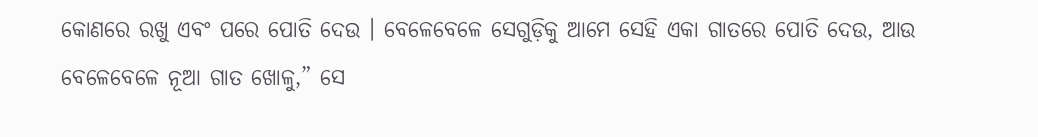କୋଣରେ ରଖୁ ଏବଂ ପରେ ପୋତି ଦେଉ । ବେଳେବେଳେ ସେଗୁଡ଼ିକୁ ଆମେ ସେହି ଏକା ଗାତରେ ପୋତି ଦେଉ, ଆଉ ବେଳେବେଳେ ନୂଆ ଗାତ ଖୋଳୁ,” ସେ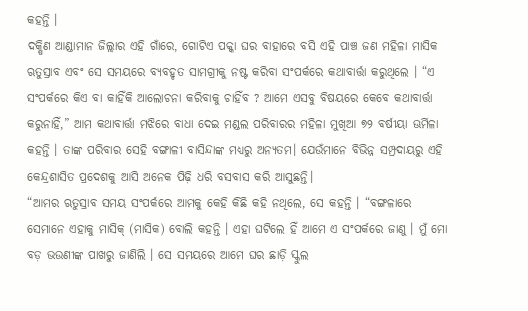କହନ୍ତି ।
ଦକ୍ଷିଣ ଆଣ୍ଡାମାନ ଜିଲ୍ଲାର ଏହି ଗାଁରେ, ଗୋଟିଏ ପକ୍କା ଘର ବାହାରେ ବସି ଏହି ପାଞ୍ଚ ଜଣ ମହିଳା ମାସିକ ଋତୁସ୍ରାବ ଏବଂ ସେ ସମୟରେ ବ୍ୟବହୃତ ସାମଗ୍ରୀକୁ ନଷ୍ଟ କରିବା ସଂପର୍କରେ କଥାବାର୍ତ୍ତା କରୁଥିଲେ । “ଏ ସଂପର୍କରେ କିଏ ବା କାହିଁକି ଆଲୋଚନା କରିବାକୁ ଚାହିଁବ ? ଆମେ ଏସବୁ ବିଷୟରେ କେବେ କଥାବାର୍ତ୍ତା କରୁନାହିଁ,” ଆମ କଥାବାର୍ତ୍ତା ମଝିରେ ବାଧା ଦେଇ ମଣ୍ଡଲ ପରିବାରର ମହିଳା ମୁଖିଆ ୭୨ ବର୍ଷୀୟା ଊର୍ମିଳା କହନ୍ତି । ତାଙ୍କ ପରିବାର ସେହି ବଙ୍ଗାଳୀ ବାସିନ୍ଦାଙ୍କ ମଧ୍ୟରୁ ଅନ୍ୟତମ। ଯେଉଁମାନେ ବିଭିନ୍ନ ସମ୍ପ୍ରଦାୟରୁ ଏହି କେନ୍ଦ୍ରଶାସିତ ପ୍ରଦେଶକୁ ଆସି ଅନେକ ପିଢ଼ି ଧରି ବସବାସ କରି ଆସୁଛନ୍ତି।
“ଆମର ଋତୁସ୍ରାବ ସମୟ ସଂପର୍କରେ ଆମକୁ କେହି କିଛି କହି ନଥିଲେ, ସେ କହନ୍ତି । “ବଙ୍ଗଳାରେ ସେମାନେ ଏହାକୁ ମାସିକ୍ (ମାସିକ) ବୋଲି କହନ୍ତି । ଏହା ଘଟିଲେ ହିଁ ଆମେ ଏ ସଂପର୍କରେ ଜାଣୁ । ମୁଁ ମୋ ବଡ଼ ଭଉଣୀଙ୍କ ପାଖରୁ ଜାଣିଲି । ସେ ସମୟରେ ଆମେ ଘର ଛାଡ଼ି ସ୍କୁଲ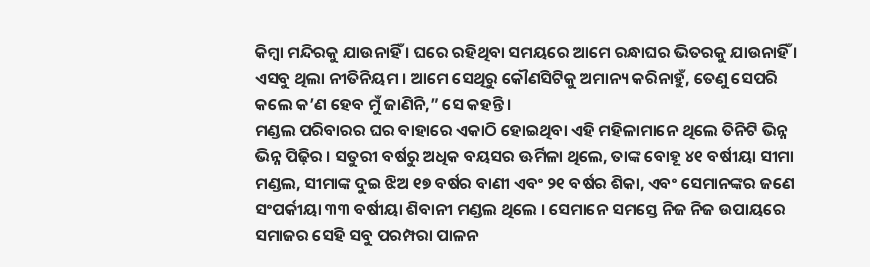କିମ୍ବା ମନ୍ଦିରକୁ ଯାଉନାହିଁ । ଘରେ ରହିଥିବା ସମୟରେ ଆମେ ରନ୍ଧାଘର ଭିତରକୁ ଯାଉନାହିଁ । ଏସବୁ ଥିଲା ନୀତିନିୟମ । ଆମେ ସେଥିରୁ କୌଣସିଟିକୁ ଅମାନ୍ୟ କରିନାହୁଁ, ତେଣୁ ସେପରି କଲେ କ’ଣ ହେବ ମୁଁ ଜାଣିନି,” ସେ କହନ୍ତି ।
ମଣ୍ଡଲ ପରିବାରର ଘର ବାହାରେ ଏକାଠି ହୋଇଥିବା ଏହି ମହିଳାମାନେ ଥିଲେ ତିନିଟି ଭିନ୍ନ ଭିନ୍ନ ପିଢ଼ିର । ସତୁରୀ ବର୍ଷରୁ ଅଧିକ ବୟସର ଊର୍ମିଳା ଥିଲେ, ତାଙ୍କ ବୋହୂ ୪୧ ବର୍ଷୀୟା ସୀମା ମଣ୍ଡଲ, ସୀମାଙ୍କ ଦୁଇ ଝିଅ ୧୭ ବର୍ଷର ବାଣୀ ଏବଂ ୨୧ ବର୍ଷର ଶିକା, ଏବଂ ସେମାନଙ୍କର ଜଣେ ସଂପର୍କୀୟା ୩୩ ବର୍ଷୀୟା ଶିବାନୀ ମଣ୍ଡଲ ଥିଲେ । ସେମାନେ ସମସ୍ତେ ନିଜ ନିଜ ଉପାୟରେ ସମାଜର ସେହି ସବୁ ପରମ୍ପରା ପାଳନ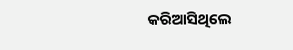କରିଆସିଥିଲେ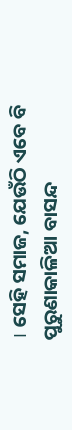। ସେହି ସମାଜ, ଯେଉଁଠି ଏବେ ବି ପୁରୁଣାକାଳିଆ ବାସନ୍ଦ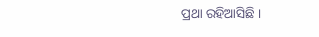ପ୍ରଥା ରହିଆସିଛି ।